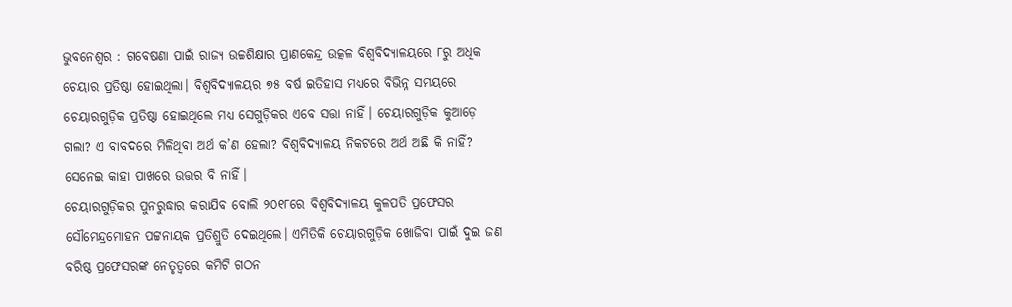ଭୁବନେଶ୍ବର : ଗବେଷଣା ପାଇଁ ରାଜ୍ୟ ଉଚ୍ଚଶିକ୍ଷାର ପ୍ରାଣକେନ୍ଦ୍ର ଉତ୍କଳ ବିଶ୍ୱବିଦ୍ୟାଳୟରେ ୮ରୁ ଅଧିକ ଚେୟାର ପ୍ରତିଷ୍ଠା ହୋଇଥିଲା। ବିଶ୍ବବିଦ୍ୟାଳୟର ୭୫ ବର୍ଷ ଇତିହାସ ମଧ୍ୟରେ ବିଭିନ୍ନ ସମୟରେ ଚେୟାରଗୁଡ଼ିକ ପ୍ରତିଷ୍ଠା ହୋଇଥିଲେ ମଧ୍ୟ ସେଗୁଡ଼ିକର ଏବେ ସତ୍ତା ନାହିଁ। ଚେୟାରଗୁଡ଼ିକ କୁଆଡ଼େ ଗଲା? ଏ ବାବଦରେ ମିଳିଥିବା ଅର୍ଥ କ’ଣ ହେଲା? ବିଶ୍ବବିଦ୍ୟାଳୟ ନିକଟରେ ଅର୍ଥ ଅଛି କି ନାହିଁ? ସେନେଇ କାହା ପାଖରେ ଉତ୍ତର ବି ନାହିଁ।
ଚେୟାରଗୁଡ଼ିକର ପୁନରୁଦ୍ଧାର କରାଯିବ ବୋଲି ୨୦୧୮ରେ ବିଶ୍ବବିଦ୍ୟାଳୟ କୁଳପତି ପ୍ରଫେସର ସୌମେନ୍ଦ୍ରମୋହନ ପଟ୍ଟନାୟକ ପ୍ରତିଶ୍ରୁତି ଦେଇଥିଲେ। ଏମିତିକି ଚେୟାରଗୁଡ଼ିକ ଖୋଜିବା ପାଇଁ ଦୁଇ ଜଣ ବରିଷ୍ଠ ପ୍ରଫେସରଙ୍କ ନେତୃତ୍ବରେ କମିଟି ଗଠନ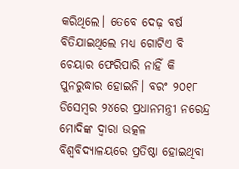କରିଥିଲେ। ତେବେ ଦେଢ଼ ବର୍ଷ ବିତିଯାଇଥିଲେ ମଧ୍ୟ ଗୋଟିଏ ବି ଚେୟାର ଫେରିପାରି ନାହିଁ କି ପୁନରୁଦ୍ଧାର ହୋଇନି। ବରଂ ୨୦୧୮ ଡିସେମ୍ବର ୨୪ରେ ପ୍ରଧାନମନ୍ତ୍ରୀ ନରେନ୍ଦ୍ର ମୋଦିଙ୍କ ଦ୍ବାରା ଉତ୍କଳ ବିଶ୍ବବିଦ୍ୟାଳୟରେ ପ୍ରତିଷ୍ଠା ହୋଇଥିବା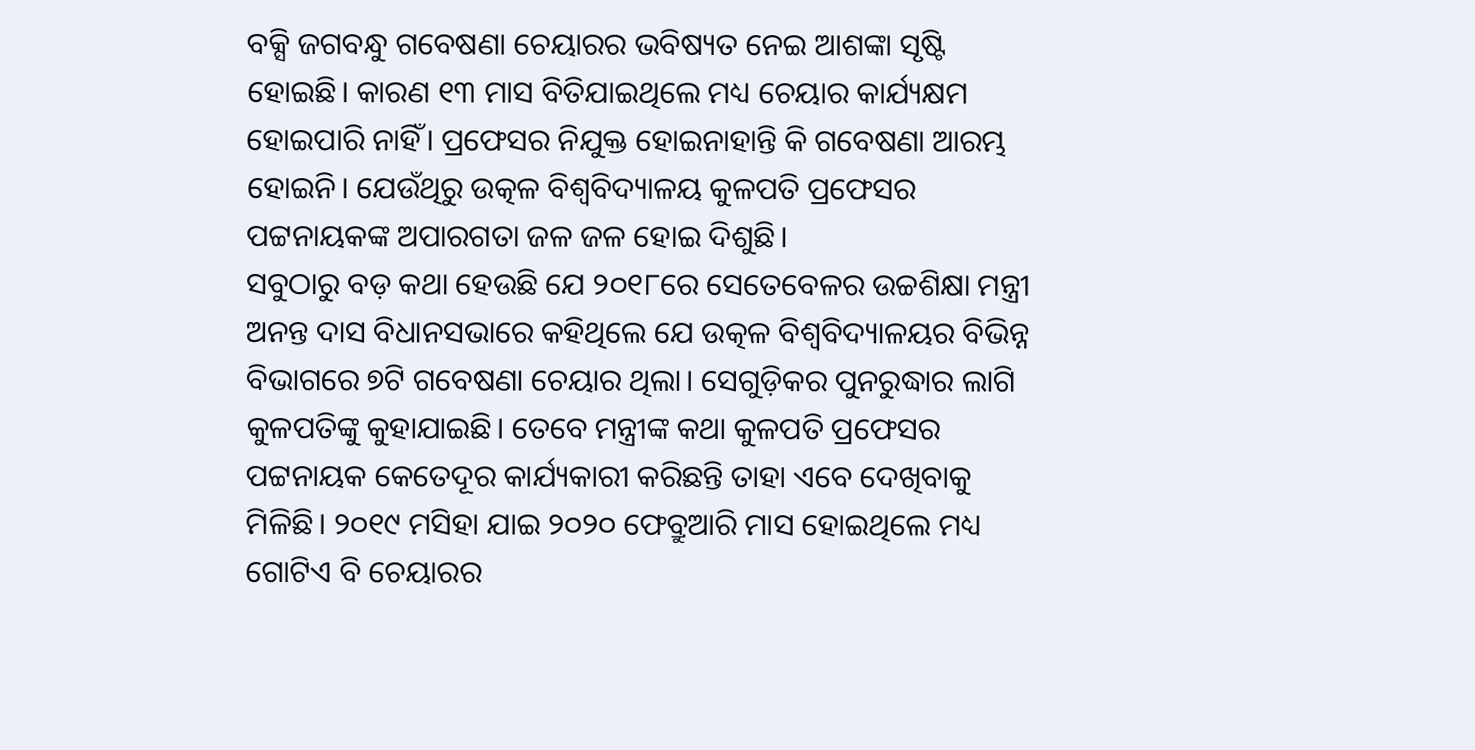ବକ୍ସି ଜଗବନ୍ଧୁ ଗବେଷଣା ଚେୟାରର ଭବିଷ୍ୟତ ନେଇ ଆଶଙ୍କା ସୃଷ୍ଟି ହୋଇଛି। କାରଣ ୧୩ ମାସ ବିତିଯାଇଥିଲେ ମଧ୍ୟ ଚେୟାର କାର୍ଯ୍ୟକ୍ଷମ ହୋଇପାରି ନାହିଁ। ପ୍ରଫେସର ନିଯୁକ୍ତ ହୋଇନାହାନ୍ତି କି ଗବେଷଣା ଆରମ୍ଭ ହୋଇନି। ଯେଉଁଥିରୁ ଉତ୍କଳ ବିଶ୍ବବିଦ୍ୟାଳୟ କୁଳପତି ପ୍ରଫେସର ପଟ୍ଟନାୟକଙ୍କ ଅପାରଗତା ଜଳ ଜଳ ହୋଇ ଦିଶୁଛି।
ସବୁଠାରୁ ବଡ଼ କଥା ହେଉଛି ଯେ ୨୦୧୮ରେ ସେତେବେଳର ଉଚ୍ଚଶିକ୍ଷା ମନ୍ତ୍ରୀ ଅନନ୍ତ ଦାସ ବିଧାନସଭାରେ କହିଥିଲେ ଯେ ଉତ୍କଳ ବିଶ୍ବବିଦ୍ୟାଳୟର ବିଭିନ୍ନ ବିଭାଗରେ ୭ଟି ଗବେଷଣା ଚେୟାର ଥିଲା। ସେଗୁଡ଼ିକର ପୁନରୁଦ୍ଧାର ଲାଗି କୁଳପତିଙ୍କୁ କୁହାଯାଇଛି। ତେବେ ମନ୍ତ୍ରୀଙ୍କ କଥା କୁଳପତି ପ୍ରଫେସର ପଟ୍ଟନାୟକ କେତେଦୂର କାର୍ଯ୍ୟକାରୀ କରିଛନ୍ତି ତାହା ଏବେ ଦେଖିବାକୁ ମିଳିଛି। ୨୦୧୯ ମସିହା ଯାଇ ୨୦୨୦ ଫେବ୍ରୁଆରି ମାସ ହୋଇଥିଲେ ମଧ୍ୟ ଗୋଟିଏ ବି ଚେୟାରର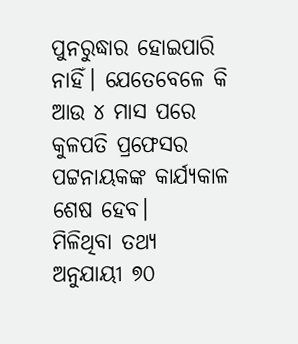ପୁନରୁଦ୍ଧାର ହୋଇପାରି ନାହିଁ। ଯେତେବେଳେ କି ଆଉ ୪ ମାସ ପରେ କୁଳପତି ପ୍ରଫେସର ପଟ୍ଟନାୟକଙ୍କ କାର୍ଯ୍ୟକାଳ ଶେଷ ହେବ।
ମିଳିଥିବା ତଥ୍ୟ ଅନୁଯାୟୀ ୭୦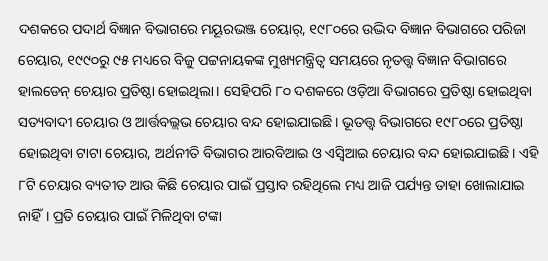ଦଶକରେ ପଦାର୍ଥ ବିଜ୍ଞାନ ବିଭାଗରେ ମୟୂରଭଞ୍ଜ ଚେୟାର୍, ୧୯୮୦ରେ ଉଦ୍ଭିଦ ବିଜ୍ଞାନ ବିଭାଗରେ ପରିଜା ଚେୟାର, ୧୯୯୦ରୁ ୯୫ ମଧ୍ୟରେ ବିଜୁ ପଟ୍ଟନାୟକଙ୍କ ମୁଖ୍ୟମନ୍ତ୍ରିତ୍ୱ ସମୟରେ ନୃତତ୍ତ୍ବ ବିଜ୍ଞାନ ବିଭାଗରେ ହାଲଡେନ୍ ଚେୟାର ପ୍ରତିଷ୍ଠା ହୋଇଥିଲା। ସେହିପରି ୮୦ ଦଶକରେ ଓଡ଼ିଆ ବିଭାଗରେ ପ୍ରତିଷ୍ଠା ହୋଇଥିବା ସତ୍ୟବାଦୀ ଚେୟାର ଓ ଆର୍ତ୍ତବଲ୍ଲଭ ଚେୟାର ବନ୍ଦ ହୋଇଯାଇଛି। ଭୂତତ୍ତ୍ୱ ବିଭାଗରେ ୧୯୮୦ରେ ପ୍ରତିଷ୍ଠା ହୋଇଥିବା ଟାଟା ଚେୟାର, ଅର୍ଥନୀତି ବିଭାଗର ଆରବିଆଇ ଓ ଏସ୍ବିଆଇ ଚେୟାର ବନ୍ଦ ହୋଇଯାଇଛି। ଏହି ୮ଟି ଚେୟାର ବ୍ୟତୀତ ଆଉ କିଛି ଚେୟାର ପାଇଁ ପ୍ରସ୍ତାବ ରହିଥିଲେ ମଧ୍ୟ ଆଜି ପର୍ଯ୍ୟନ୍ତ ତାହା ଖୋଲାଯାଇ ନାହିଁ। ପ୍ରତି ଚେୟାର ପାଇଁ ମିଳିଥିବା ଟଙ୍କା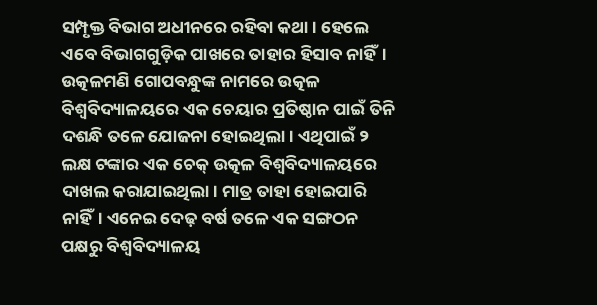ସମ୍ପୃକ୍ତ ବିଭାଗ ଅଧୀନରେ ରହିବା କଥା। ହେଲେ ଏବେ ବିଭାଗଗୁଡ଼ିକ ପାଖରେ ତାହାର ହିସାବ ନାହିଁ।
ଉତ୍କଳମଣି ଗୋପବନ୍ଧୁଙ୍କ ନାମରେ ଉତ୍କଳ ବିଶ୍ୱବିଦ୍ୟାଳୟରେ ଏକ ଚେୟାର ପ୍ରତିଷ୍ଠାନ ପାଇଁ ତିନି ଦଶନ୍ଧି ତଳେ ଯୋଜନା ହୋଇଥିଲା। ଏଥିପାଇଁ ୨ ଲକ୍ଷ ଟଙ୍କାର ଏକ ଚେକ୍ ଉତ୍କଳ ବିଶ୍ୱବିଦ୍ୟାଳୟରେ ଦାଖଲ କରାଯାଇଥିଲା। ମାତ୍ର ତାହା ହୋଇପାରି ନାହିଁ। ଏନେଇ ଦେଢ଼ ବର୍ଷ ତଳେ ଏକ ସଙ୍ଗଠନ ପକ୍ଷରୁ ବିଶ୍ବବିଦ୍ୟାଳୟ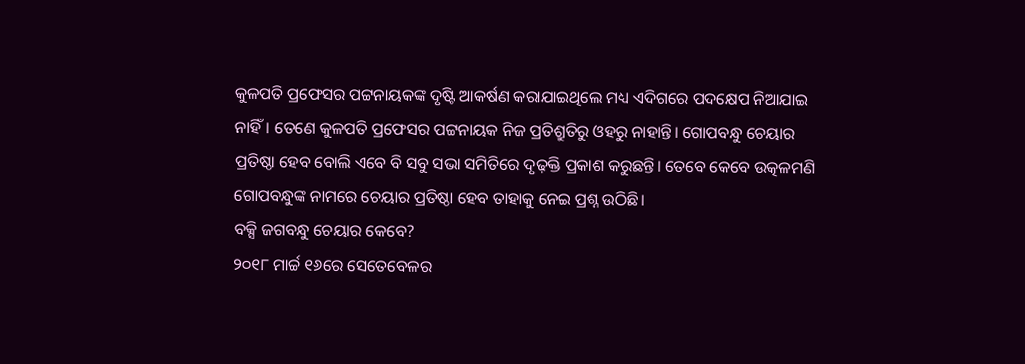କୁଳପତି ପ୍ରଫେସର ପଟ୍ଟନାୟକଙ୍କ ଦୃଷ୍ଟି ଆକର୍ଷଣ କରାଯାଇଥିଲେ ମଧ୍ୟ ଏଦିଗରେ ପଦକ୍ଷେପ ନିଆଯାଇ ନାହିଁ। ତେଣେ କୁଳପତି ପ୍ରଫେସର ପଟ୍ଟନାୟକ ନିଜ ପ୍ରତିଶ୍ରୁତିରୁ ଓହରୁ ନାହାନ୍ତି। ଗୋପବନ୍ଧୁ ଚେୟାର ପ୍ରତିଷ୍ଠା ହେବ ବୋଲି ଏବେ ବି ସବୁ ସଭା ସମିତିରେ ଦୃଢ଼କ୍ତି ପ୍ରକାଶ କରୁଛନ୍ତି। ତେବେ କେବେ ଉତ୍କଳମଣି ଗୋପବନ୍ଧୁଙ୍କ ନାମରେ ଚେୟାର ପ୍ରତିଷ୍ଠା ହେବ ତାହାକୁ ନେଇ ପ୍ରଶ୍ନ ଉଠିଛି।
ବକ୍ସି ଜଗବନ୍ଧୁ ଚେୟାର କେବେ?
୨୦୧୮ ମାର୍ଚ୍ଚ ୧୬ରେ ସେତେବେଳର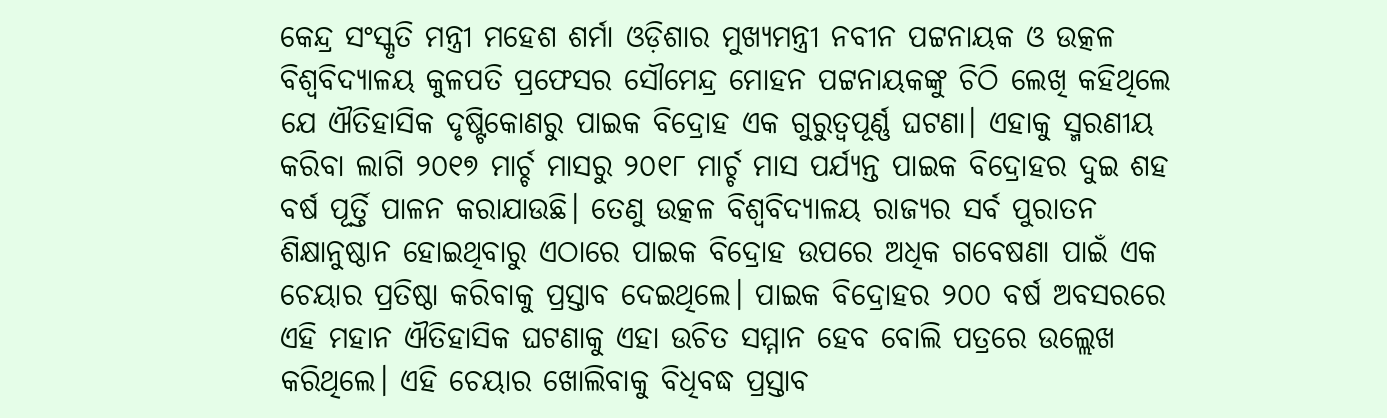କେନ୍ଦ୍ର ସଂସ୍କୃତି ମନ୍ତ୍ରୀ ମହେଶ ଶର୍ମା ଓଡ଼ିଶାର ମୁଖ୍ୟମନ୍ତ୍ରୀ ନବୀନ ପଟ୍ଟନାୟକ ଓ ଉତ୍କଳ ବିଶ୍ୱବିଦ୍ୟାଳୟ କୁଳପତି ପ୍ରଫେସର ସୌମେନ୍ଦ୍ର ମୋହନ ପଟ୍ଟନାୟକଙ୍କୁ ଚିଠି ଲେଖି କହିଥିଲେ ଯେ ଐତିହାସିକ ଦୃଷ୍ଟିକୋଣରୁ ପାଇକ ବିଦ୍ରୋହ ଏକ ଗୁରୁତ୍ୱପୂର୍ଣ୍ଣ ଘଟଣା। ଏହାକୁ ସ୍ମରଣୀୟ କରିବା ଲାଗି ୨୦୧୭ ମାର୍ଚ୍ଚ ମାସରୁ ୨୦୧୮ ମାର୍ଚ୍ଚ ମାସ ପର୍ଯ୍ୟନ୍ତ ପାଇକ ବିଦ୍ରୋହର ଦୁଇ ଶହ ବର୍ଷ ପୂର୍ତ୍ତି ପାଳନ କରାଯାଉଛି। ତେଣୁ ଉତ୍କଳ ବିଶ୍ୱବିଦ୍ୟାଳୟ ରାଜ୍ୟର ସର୍ବ ପୁରାତନ ଶିକ୍ଷାନୁଷ୍ଠାନ ହୋଇଥିବାରୁ ଏଠାରେ ପାଇକ ବିଦ୍ରୋହ ଉପରେ ଅଧିକ ଗବେଷଣା ପାଇଁ ଏକ ଚେୟାର ପ୍ରତିଷ୍ଠା କରିବାକୁ ପ୍ରସ୍ତାବ ଦେଇଥିଲେ। ପାଇକ ବିଦ୍ରୋହର ୨୦୦ ବର୍ଷ ଅବସରରେ ଏହି ମହାନ ଐତିହାସିକ ଘଟଣାକୁ ଏହା ଉଚିତ ସମ୍ମାନ ହେବ ବୋଲି ପତ୍ରରେ ଉଲ୍ଲେଖ କରିଥିଲେ। ଏହି ଚେୟାର ଖୋଲିବାକୁ ବିଧିବଦ୍ଧ ପ୍ରସ୍ତାବ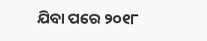ଯିବା ପରେ ୨୦୧୮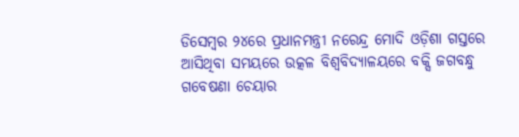ଡିସେମ୍ବର ୨୪ରେ ପ୍ରଧାନମନ୍ତ୍ରୀ ନରେନ୍ଦ୍ର ମୋଦି ଓଡ଼ିଶା ଗସ୍ତରେ ଆସିଥିବା ସମୟରେ ଉତ୍କଳ ବିଶ୍ବବିଦ୍ୟାଳୟରେ ବକ୍ସି ଜଗବନ୍ଧୁ ଗବେଷଣା ଚେୟାର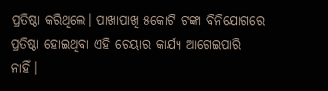ପ୍ରତିଷ୍ଠା କରିଥିଲେ। ପାଖାପାଖି ୫କୋଟି ଟଙ୍କା ବିନିଯୋଗରେ ପ୍ରତିଷ୍ଠା ହୋଇଥିବା ଏହି ଚେୟାର କାର୍ଯ୍ୟ ଆଗେଇପାରି ନାହିଁ।